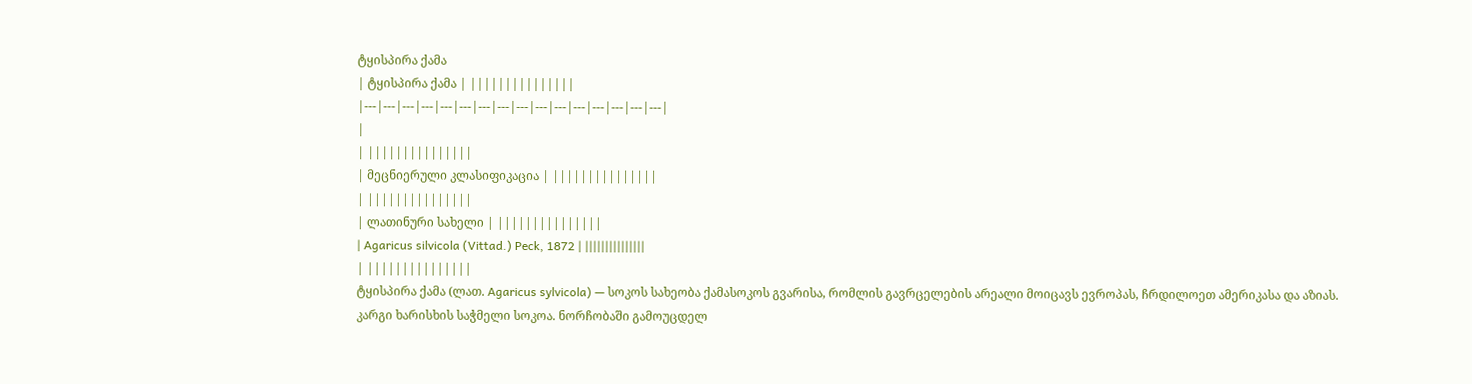ტყისპირა ქამა
| ტყისპირა ქამა | |||||||||||||||
|---|---|---|---|---|---|---|---|---|---|---|---|---|---|---|---|
|
| |||||||||||||||
| მეცნიერული კლასიფიკაცია | |||||||||||||||
| |||||||||||||||
| ლათინური სახელი | |||||||||||||||
| Agaricus silvicola (Vittad.) Peck, 1872 | |||||||||||||||
| |||||||||||||||
ტყისპირა ქამა (ლათ. Agaricus sylvicola) — სოკოს სახეობა ქამასოკოს გვარისა, რომლის გავრცელების არეალი მოიცავს ევროპას, ჩრდილოეთ ამერიკასა და აზიას.
კარგი ხარისხის საჭმელი სოკოა. ნორჩობაში გამოუცდელ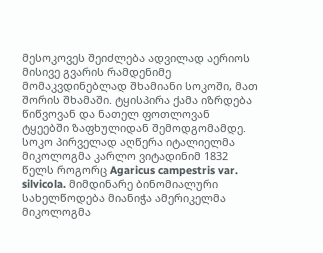მესოკოვეს შეიძლება ადვილად აერიოს მისივე გვარის რამდენიმე მომაკვდინებლად შხამიანი სოკოში, მათ შორის შხამაში. ტყისპირა ქამა იზრდება წიწვოვან და ნათელ ფოთლოვან ტყეებში ზაფხულიდან შემოდგომამდე.
სოკო პირველად აღწერა იტალიელმა მიკოლოგმა კარლო ვიტადინიმ 1832 წელს როგორც Agaricus campestris var. silvicola. მიმდინარე ბინომიალური სახელწოდება მიანიჭა ამერიკელმა მიკოლოგმა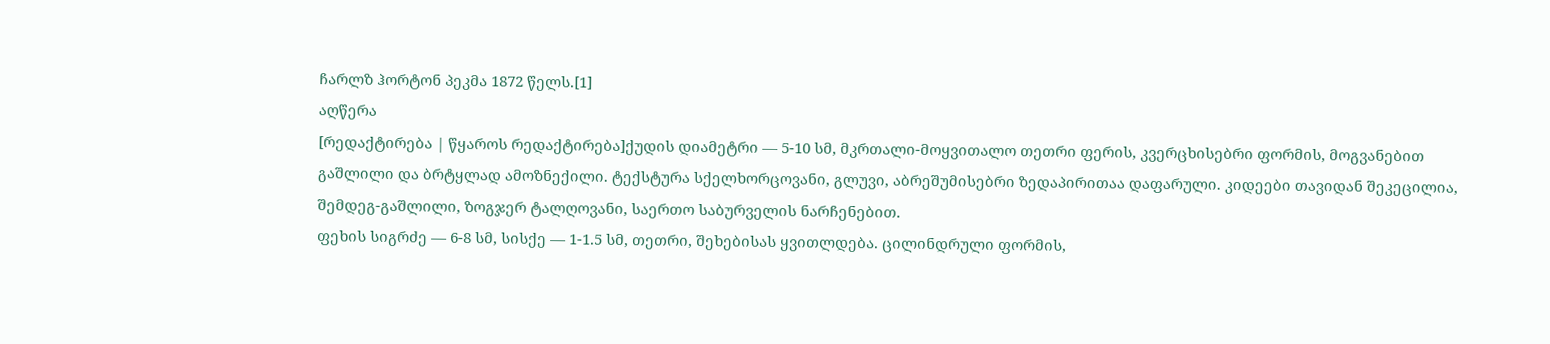ჩარლზ ჰორტონ პეკმა 1872 წელს.[1]
აღწერა
[რედაქტირება | წყაროს რედაქტირება]ქუდის დიამეტრი — 5-10 სმ, მკრთალი-მოყვითალო თეთრი ფერის, კვერცხისებრი ფორმის, მოგვანებით გაშლილი და ბრტყლად ამოზნექილი. ტექსტურა სქელხორცოვანი, გლუვი, აბრეშუმისებრი ზედაპირითაა დაფარული. კიდეები თავიდან შეკეცილია, შემდეგ-გაშლილი, ზოგჯერ ტალღოვანი, საერთო საბურველის ნარჩენებით.
ფეხის სიგრძე — 6-8 სმ, სისქე — 1-1.5 სმ, თეთრი, შეხებისას ყვითლდება. ცილინდრული ფორმის,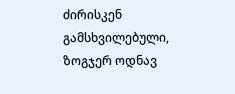ძირისკენ გამსხვილებული, ზოგჯერ ოდნავ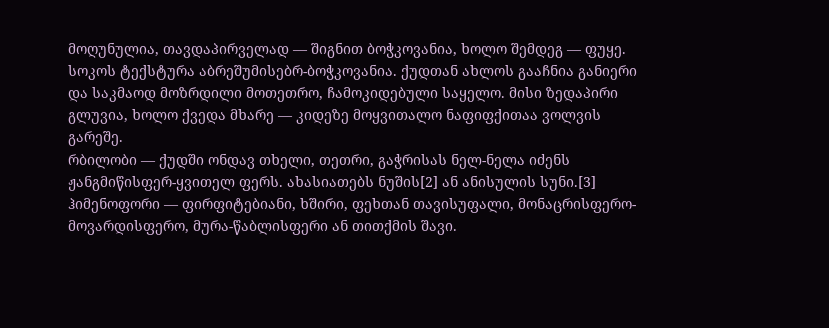მოღუნულია, თავდაპირველად — შიგნით ბოჭკოვანია, ხოლო შემდეგ — ფუყე. სოკოს ტექსტურა აბრეშუმისებრ-ბოჭკოვანია. ქუდთან ახლოს გააჩნია განიერი და საკმაოდ მოზრდილი მოთეთრო, ჩამოკიდებული საყელო. მისი ზედაპირი გლუვია, ხოლო ქვედა მხარე — კიდეზე მოყვითალო ნაფიფქითაა ვოლვის გარეშე.
რბილობი — ქუდში ონდავ თხელი, თეთრი, გაჭრისას ნელ-ნელა იძენს ჟანგმიწისფერ-ყვითელ ფერს. ახასიათებს ნუშის[2] ან ანისულის სუნი.[3]
ჰიმენოფორი — ფირფიტებიანი, ხშირი, ფეხთან თავისუფალი, მონაცრისფერო-მოვარდისფერო, მურა-წაბლისფერი ან თითქმის შავი.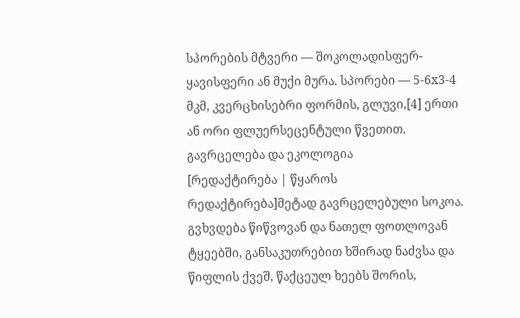სპორების მტვერი — შოკოლადისფერ-ყავისფერი ან მუქი მურა. სპორები — 5-6x3-4 მკმ, კვერცხისებრი ფორმის, გლუვი,[4] ერთი ან ორი ფლუერსეცენტული წვეთით.
გავრცელება და ეკოლოგია
[რედაქტირება | წყაროს რედაქტირება]მეტად გავრცელებული სოკოა. გვხვდება წიწვოვან და ნათელ ფოთლოვან ტყეებში, განსაკუთრებით ხშირად ნაძვსა და წიფლის ქვეშ, წაქცეულ ხეებს შორის,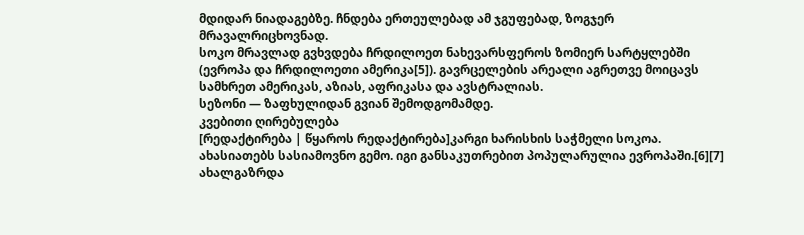მდიდარ ნიადაგებზე. ჩნდება ერთეულებად ამ ჯგუფებად, ზოგჯერ მრავალრიცხოვნად.
სოკო მრავლად გვხვდება ჩრდილოეთ ნახევარსფეროს ზომიერ სარტყლებში (ევროპა და ჩრდილოეთი ამერიკა[5]). გავრცელების არეალი აგრეთვე მოიცავს სამხრეთ ამერიკას, აზიას, აფრიკასა და ავსტრალიას.
სეზონი — ზაფხულიდან გვიან შემოდგომამდე.
კვებითი ღირებულება
[რედაქტირება | წყაროს რედაქტირება]კარგი ხარისხის საჭმელი სოკოა. ახასიათებს სასიამოვნო გემო. იგი განსაკუთრებით პოპულარულია ევროპაში.[6][7] ახალგაზრდა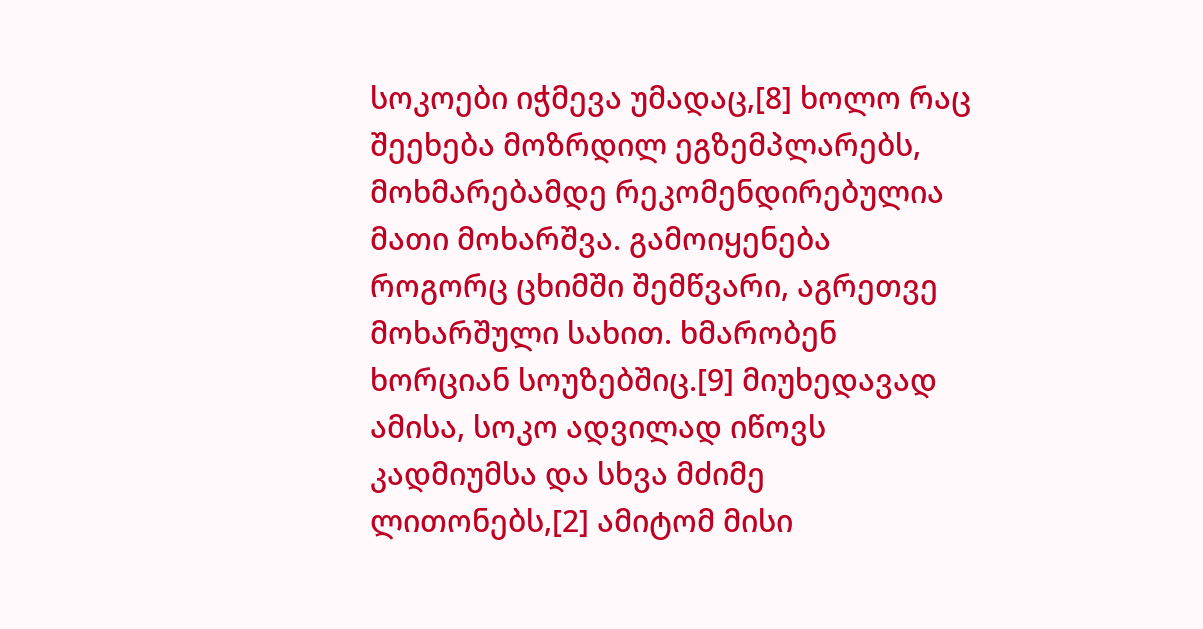სოკოები იჭმევა უმადაც,[8] ხოლო რაც შეეხება მოზრდილ ეგზემპლარებს, მოხმარებამდე რეკომენდირებულია მათი მოხარშვა. გამოიყენება როგორც ცხიმში შემწვარი, აგრეთვე მოხარშული სახით. ხმარობენ ხორციან სოუზებშიც.[9] მიუხედავად ამისა, სოკო ადვილად იწოვს კადმიუმსა და სხვა მძიმე ლითონებს,[2] ამიტომ მისი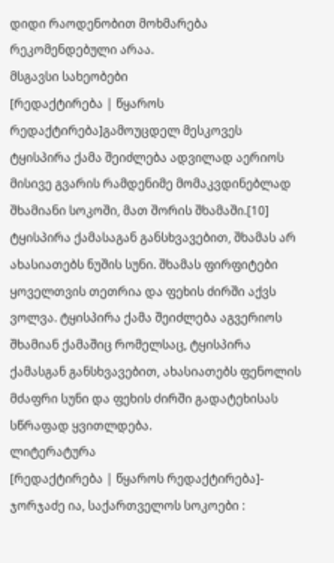დიდი რაოდენობით მოხმარება რეკომენდებული არაა.
მსგავსი სახეობები
[რედაქტირება | წყაროს რედაქტირება]გამოუცდელ მესკოვეს ტყისპირა ქამა შეიძლება ადვილად აერიოს მისივე გვარის რამდენიმე მომაკვდინებლად შხამიანი სოკოში, მათ შორის შხამაში.[10] ტყისპირა ქამასაგან განსხვავებით, შხამას არ ახასიათებს ნუშის სუნი. შხამას ფირფიტები ყოველთვის თეთრია და ფეხის ძირში აქვს ვოლვა. ტყისპირა ქამა შეიძლება აგვერიოს შხამიან ქამაშიც რომელსაც, ტყისპირა ქამასგან განსხვავებით, ახასიათებს ფენოლის მძაფრი სუნი და ფეხის ძირში გადატეხისას სწრაფად ყვითლდება.
ლიტერატურა
[რედაქტირება | წყაროს რედაქტირება]- ჯორჯაძე ია, საქართველოს სოკოები :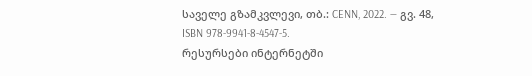საველე გზამკვლევი, თბ.: CENN, 2022. — გვ. 48, ISBN 978-9941-8-4547-5.
რესურსები ინტერნეტში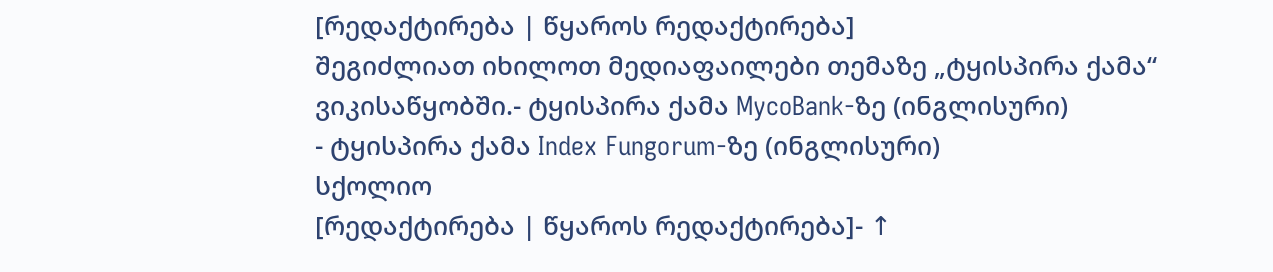[რედაქტირება | წყაროს რედაქტირება]
შეგიძლიათ იხილოთ მედიაფაილები თემაზე „ტყისპირა ქამა“ ვიკისაწყობში.- ტყისპირა ქამა MycoBank-ზე (ინგლისური)
- ტყისპირა ქამა Index Fungorum-ზე (ინგლისური)
სქოლიო
[რედაქტირება | წყაროს რედაქტირება]- ↑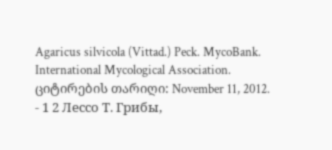Agaricus silvicola (Vittad.) Peck. MycoBank. International Mycological Association. ციტირების თარიღი: November 11, 2012.
- 1 2 Лессо Т. Грибы,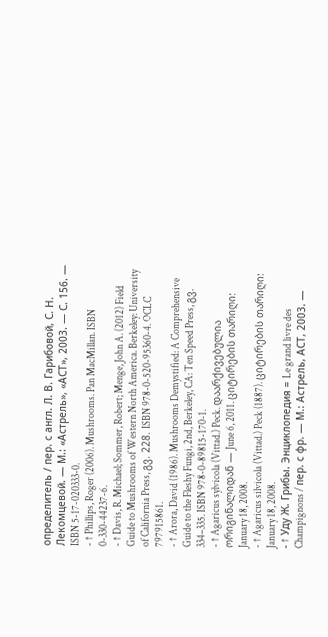определитель / пер. с англ. Л. В. Гарибовой, С. Н. Лекомцевой. — М.: «Астрель», «АСТ», 2003. — С. 156. — ISBN 5-17-020333-0.
- ↑ Phillips, Roger (2006). Mushrooms. Pan MacMillan. ISBN 0-330-44237-6.
- ↑ Davis, R. Michael; Sommer, Robert; Menge, John A. (2012) Field Guide to Mushrooms of Western North America. Berkeley: University of California Press, გვ. 228. ISBN 978-0-520-95360-4. OCLC 797915861.
- ↑ Arora, David (1986). Mushrooms Demystified: A Comprehensive Guide to the Fleshy Fungi, 2nd, Berkeley, CA: Ten Speed Press, გვ. 334–335. ISBN 978-0-89815-170-1.
- ↑ Agaricus sylvicola (Vittad.) Peck. დაარქივებულია ორიგინალიდან — June 6, 2011. ციტირების თარიღი: January 18, 2008.
- ↑ Agaricus silvicola (Vittad.) Peck (1887). ციტირების თარიღი: January 18, 2008.
- ↑ Уду Ж. Грибы. Энциклопедия = Le grand livre des Champignons / пер. с фр. — М.: Астрель, АСТ, 2003. —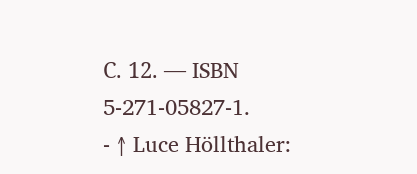С. 12. — ISBN 5-271-05827-1.
- ↑ Luce Höllthaler: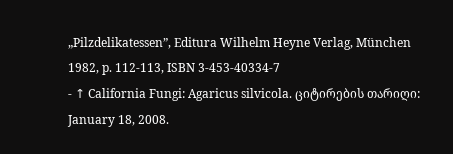„Pilzdelikatessen”, Editura Wilhelm Heyne Verlag, München 1982, p. 112-113, ISBN 3-453-40334-7
- ↑ California Fungi: Agaricus silvicola. ციტირების თარიღი: January 18, 2008.